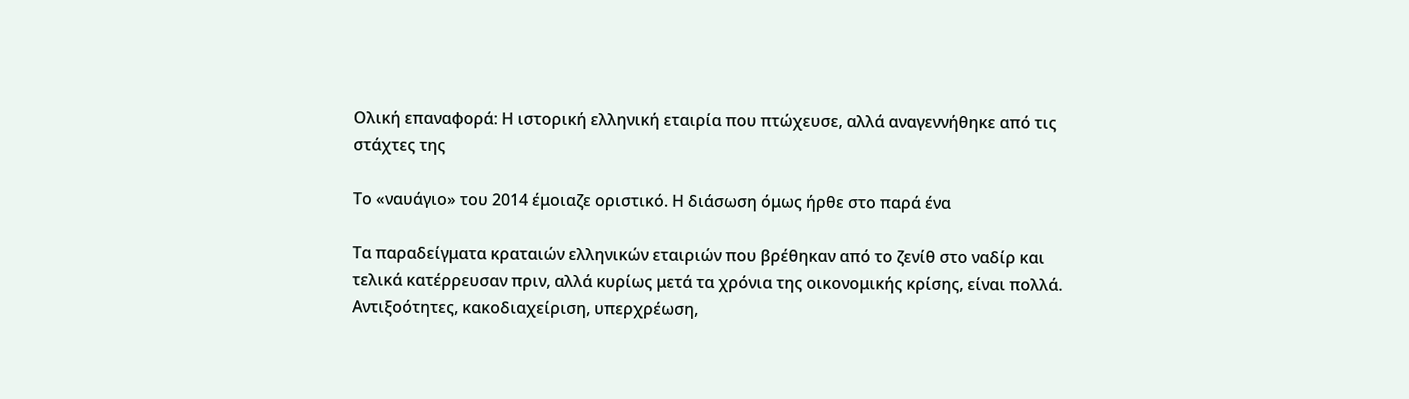Ολική επαναφορά: Η ιστορική ελληνική εταιρία που πτώχευσε, αλλά αναγεννήθηκε από τις στάχτες της

Το «ναυάγιο» του 2014 έμοιαζε οριστικό. Η διάσωση όμως ήρθε στο παρά ένα

Τα παραδείγματα κραταιών ελληνικών εταιριών που βρέθηκαν από το ζενίθ στο ναδίρ και τελικά κατέρρευσαν πριν, αλλά κυρίως μετά τα χρόνια της οικονομικής κρίσης, είναι πολλά. Αντιξοότητες, κακοδιαχείριση, υπερχρέωση,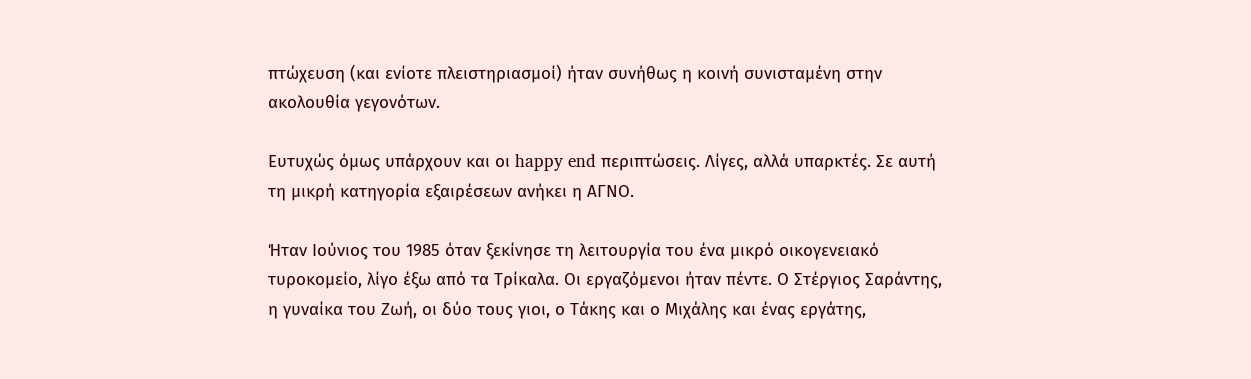πτώχευση (και ενίοτε πλειστηριασμοί) ήταν συνήθως η κοινή συνισταμένη στην ακολουθία γεγονότων.

Ευτυχώς όμως υπάρχουν και οι happy end περιπτώσεις. Λίγες, αλλά υπαρκτές. Σε αυτή τη μικρή κατηγορία εξαιρέσεων ανήκει η ΑΓΝΟ.

Ήταν Ιούνιος του 1985 όταν ξεκίνησε τη λειτουργία του ένα μικρό οικογενειακό τυροκομείο, λίγο έξω από τα Τρίκαλα. Οι εργαζόμενοι ήταν πέντε. Ο Στέργιος Σαράντης, η γυναίκα του Ζωή, οι δύο τους γιοι, ο Τάκης και ο Μιχάλης και ένας εργάτης,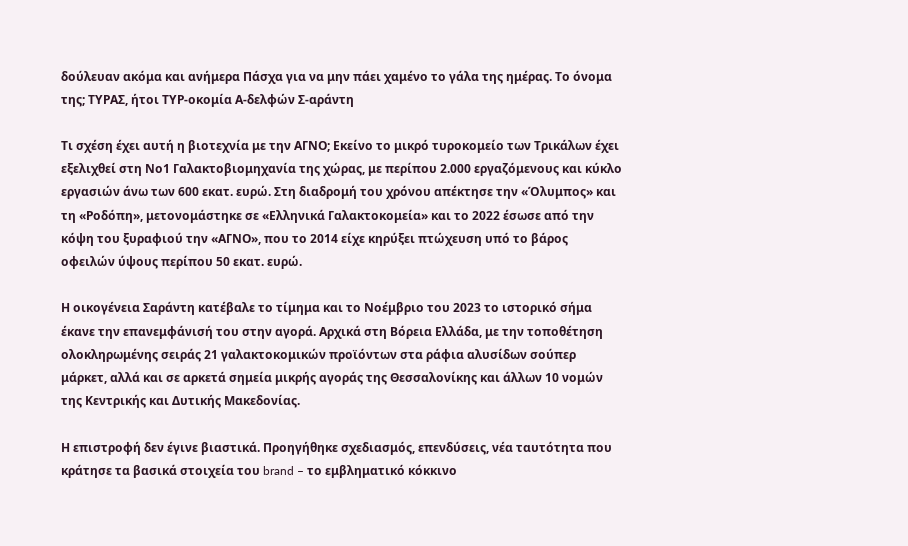δούλευαν ακόμα και ανήμερα Πάσχα για να μην πάει χαμένο το γάλα της ημέρας. Το όνομα της; ΤΥΡΑΣ, ήτοι ΤΥΡ-οκομία Α-δελφών Σ-αράντη

Τι σχέση έχει αυτή η βιοτεχνία με την ΑΓΝΟ; Εκείνο το μικρό τυροκομείο των Τρικάλων έχει εξελιχθεί στη Νο1 Γαλακτοβιομηχανία της χώρας, με περίπου 2.000 εργαζόμενους και κύκλο εργασιών άνω των 600 εκατ. ευρώ. Στη διαδρομή του χρόνου απέκτησε την «Όλυμπος» και τη «Ροδόπη», μετονομάστηκε σε «Ελληνικά Γαλακτοκομεία» και το 2022 έσωσε από την κόψη του ξυραφιού την «ΑΓΝΟ», που το 2014 είχε κηρύξει πτώχευση υπό το βάρος οφειλών ύψους περίπου 50 εκατ. ευρώ.

Η οικογένεια Σαράντη κατέβαλε το τίμημα και το Νοέμβριο του 2023 το ιστορικό σήμα έκανε την επανεμφάνισή του στην αγορά. Αρχικά στη Βόρεια Ελλάδα, με την τοποθέτηση ολοκληρωμένης σειράς 21 γαλακτοκομικών προϊόντων στα ράφια αλυσίδων σούπερ μάρκετ, αλλά και σε αρκετά σημεία μικρής αγοράς της Θεσσαλονίκης και άλλων 10 νομών της Κεντρικής και Δυτικής Μακεδονίας.

Η επιστροφή δεν έγινε βιαστικά. Προηγήθηκε σχεδιασμός, επενδύσεις, νέα ταυτότητα που κράτησε τα βασικά στοιχεία του brand – το εμβληματικό κόκκινο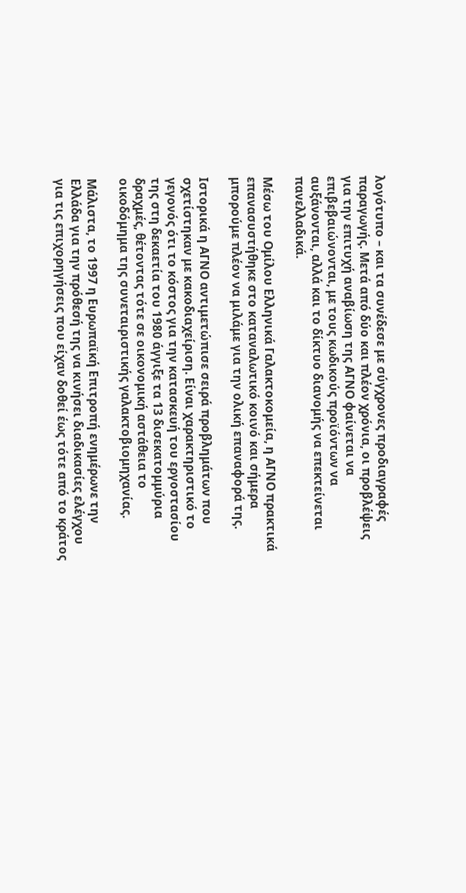λογότυπο – και τα συνέδεσε με σύγχρονες προδιαγραφές παραγωγής. Μετά από δύο και πλέον χρόνια, οι προβλέψεις για την επιτυχή αναβίωση της ΑΓΝΟ φαίνεται να επιβεβαιώνονται, με τους κωδικούς προϊόντων να αυξάνονται, αλλά και το δίκτυο διανομής να επεκτείνεται πανελλαδικά.

Μέσω του Ομίλου Ελληνικά Γαλακτοκομεία, η ΑΓΝΟ πρακτικά επανασυστήθηκε στο καταναλωτικό κοινό και σήμερα μπορούμε πλέον να μιλάμε για την ολική επαναφορά της.

Ιστορικά η ΑΓΝΟ αντιμετώπισε σειρά προβλημάτων που σχετίστηκαν με κακοδιαχείριση. Είναι χαρακτηριστικό το γεγονός ότι το κόστος για την κατασκευή του εργοστασίου της στη δεκαετία του 1980 άγγιξε τα 13 δισεκατομμύρια δραχμές, θέτοντας τότε σε οικονομική αστάθεια το οικοδόμημα της συνεταιριστικής γαλακτοβιομηχανίας.

Μάλιστα, το 1997 η Ευρωπαϊκή Επιτροπή ενημέρωνε την Ελλάδα για την πρόθεσή της να κινήσει διαδικασίες ελέγχου για τις επιχορηγήσεις που είχαν δοθεί έως τότε από το κράτος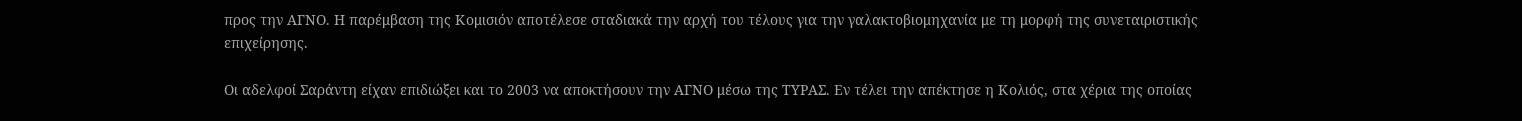προς την ΑΓΝΟ. Η παρέμβαση της Κομισιόν αποτέλεσε σταδιακά την αρχή του τέλους για την γαλακτοβιομηχανία με τη μορφή της συνεταιριστικής επιχείρησης.

Οι αδελφοί Σαράντη είχαν επιδιώξει και το 2003 να αποκτήσουν την ΑΓΝΟ μέσω της ΤΥΡΑΣ. Εν τέλει την απέκτησε η Κολιός, στα χέρια της οποίας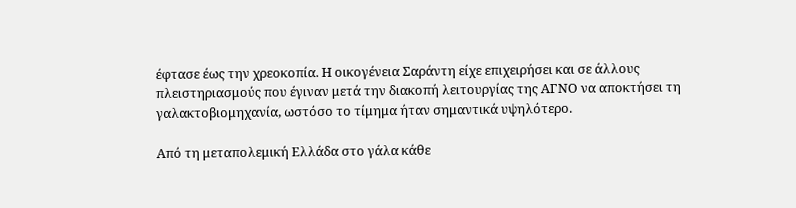έφτασε έως την χρεοκοπία. Η οικογένεια Σαράντη είχε επιχειρήσει και σε άλλους πλειστηριασμούς που έγιναν μετά την διακοπή λειτουργίας της ΑΓΝΟ να αποκτήσει τη γαλακτοβιομηχανία, ωστόσο το τίμημα ήταν σημαντικά υψηλότερο.

Από τη μεταπολεμική Ελλάδα στο γάλα κάθε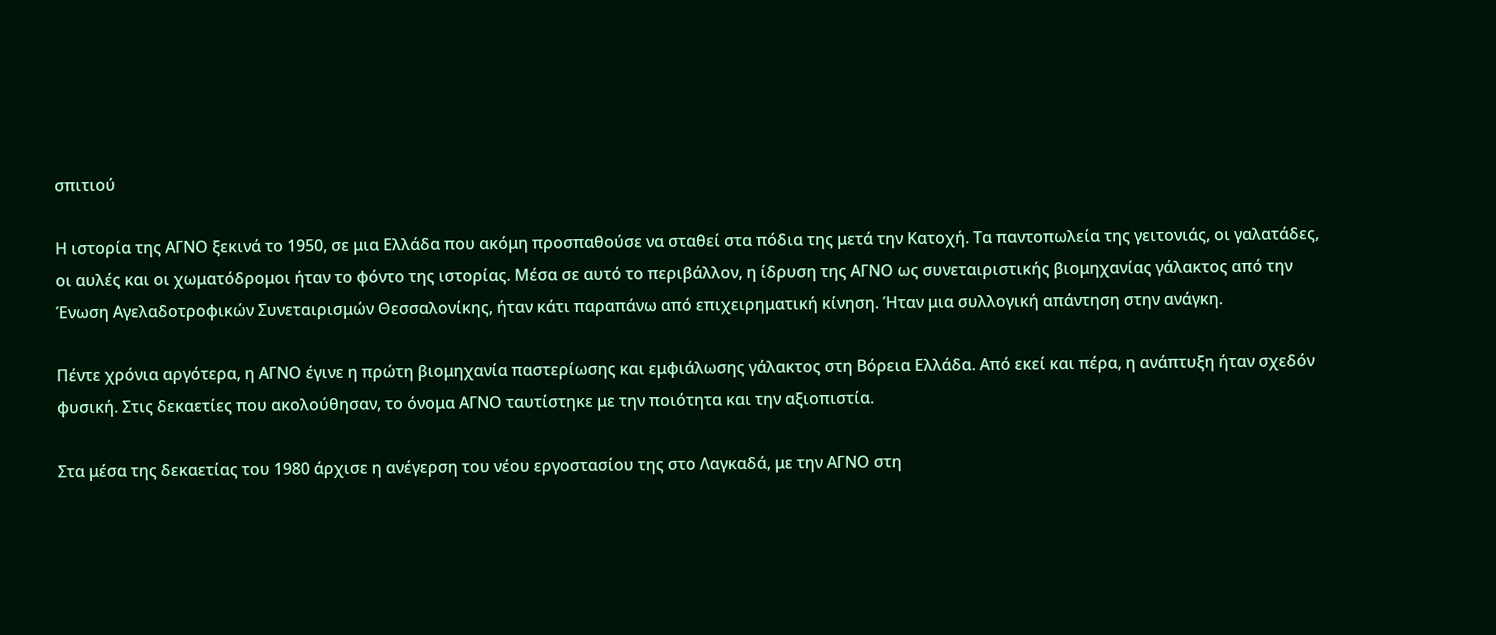σπιτιού

Η ιστορία της ΑΓΝΟ ξεκινά το 1950, σε μια Ελλάδα που ακόμη προσπαθούσε να σταθεί στα πόδια της μετά την Κατοχή. Τα παντοπωλεία της γειτονιάς, οι γαλατάδες, οι αυλές και οι χωματόδρομοι ήταν το φόντο της ιστορίας. Μέσα σε αυτό το περιβάλλον, η ίδρυση της ΑΓΝΟ ως συνεταιριστικής βιομηχανίας γάλακτος από την Ένωση Αγελαδοτροφικών Συνεταιρισμών Θεσσαλονίκης, ήταν κάτι παραπάνω από επιχειρηματική κίνηση. Ήταν μια συλλογική απάντηση στην ανάγκη.

Πέντε χρόνια αργότερα, η ΑΓΝΟ έγινε η πρώτη βιομηχανία παστερίωσης και εμφιάλωσης γάλακτος στη Βόρεια Ελλάδα. Από εκεί και πέρα, η ανάπτυξη ήταν σχεδόν φυσική. Στις δεκαετίες που ακολούθησαν, το όνομα ΑΓΝΟ ταυτίστηκε με την ποιότητα και την αξιοπιστία.

Στα μέσα της δεκαετίας του 1980 άρχισε η ανέγερση του νέου εργοστασίου της στο Λαγκαδά, με την ΑΓΝΟ στη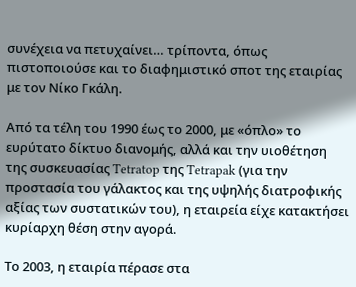συνέχεια να πετυχαίνει… τρίποντα, όπως πιστοποιούσε και το διαφημιστικό σποτ της εταιρίας με τον Νίκο Γκάλη.

Από τα τέλη του 1990 έως το 2000, με «όπλο» το ευρύτατο δίκτυο διανομής, αλλά και την υιοθέτηση της συσκευασίας Tetratop της Tetrapak (για την προστασία του γάλακτος και της υψηλής διατροφικής αξίας των συστατικών του), η εταιρεία είχε κατακτήσει κυρίαρχη θέση στην αγορά.

Το 2003, η εταιρία πέρασε στα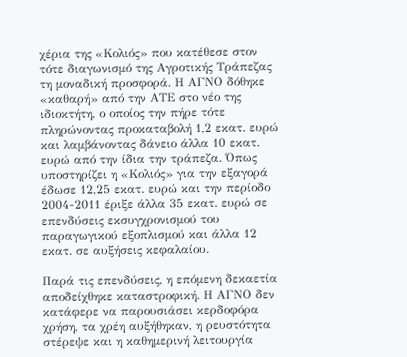χέρια της «Κολιός» που κατέθεσε στον τότε διαγωνισμό της Αγροτικής Τράπεζας τη μοναδική προσφορά. Η ΑΓΝΟ δόθηκε «καθαρή» από την ΑΤΕ στο νέο της ιδιοκτήτη, ο οποίος την πήρε τότε πληρώνοντας προκαταβολή 1,2 εκατ. ευρώ και λαμβάνοντας δάνειο άλλα 10 εκατ. ευρώ από την ίδια την τράπεζα. Όπως υποστηρίζει η «Κολιός» για την εξαγορά έδωσε 12,25 εκατ. ευρώ και την περίοδο 2004-2011 έριξε άλλα 35 εκατ. ευρώ σε επενδύσεις εκσυγχρονισμού του παραγωγικού εξοπλισμού και άλλα 12 εκατ. σε αυξήσεις κεφαλαίου.

Παρά τις επενδύσεις, η επόμενη δεκαετία αποδείχθηκε καταστροφική. Η ΑΓΝΟ δεν κατάφερε να παρουσιάσει κερδοφόρα χρήση, τα χρέη αυξήθηκαν, η ρευστότητα στέρεψε και η καθημερινή λειτουργία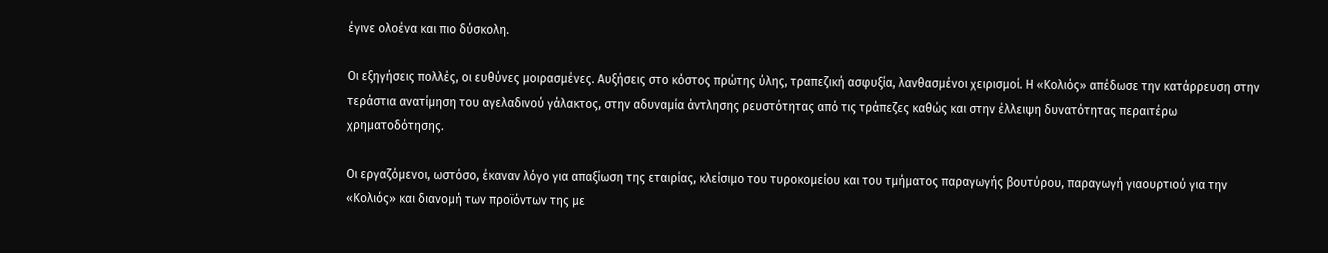έγινε ολοένα και πιο δύσκολη.

Οι εξηγήσεις πολλές, οι ευθύνες μοιρασμένες. Αυξήσεις στο κόστος πρώτης ύλης, τραπεζική ασφυξία, λανθασμένοι χειρισμοί. Η «Κολιός» απέδωσε την κατάρρευση στην τεράστια ανατίμηση του αγελαδινού γάλακτος, στην αδυναμία άντλησης ρευστότητας από τις τράπεζες καθώς και στην έλλειψη δυνατότητας περαιτέρω χρηματοδότησης.

Οι εργαζόμενοι, ωστόσο, έκαναν λόγο για απαξίωση της εταιρίας, κλείσιμο του τυροκομείου και του τμήματος παραγωγής βουτύρου, παραγωγή γιαουρτιού για την «Κολιός» και διανομή των προϊόντων της με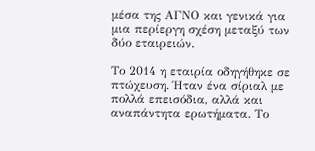μέσα της ΑΓΝΟ και γενικά για μια περίεργη σχέση μεταξύ των δύο εταιρειών.

Το 2014 η εταιρία οδηγήθηκε σε πτώχευση. Ήταν ένα σίριαλ με πολλά επεισόδια, αλλά και αναπάντητα ερωτήματα. Το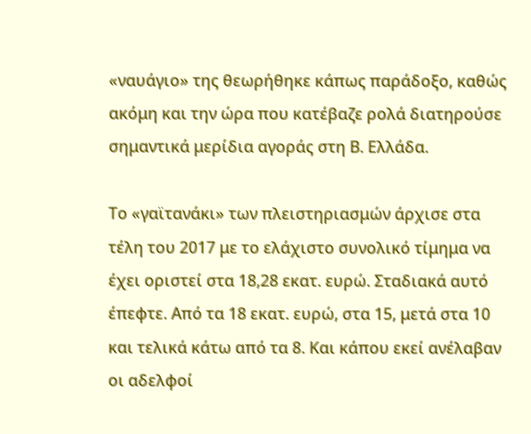«ναυάγιο» της θεωρήθηκε κάπως παράδοξο, καθώς ακόμη και την ώρα που κατέβαζε ρολά διατηρούσε σημαντικά μερίδια αγοράς στη Β. Ελλάδα.

Το «γαϊτανάκι» των πλειστηριασμών άρχισε στα τέλη του 2017 με το ελάχιστο συνολικό τίμημα να έχει οριστεί στα 18,28 εκατ. ευρώ. Σταδιακά αυτό έπεφτε. Από τα 18 εκατ. ευρώ, στα 15, μετά στα 10 και τελικά κάτω από τα 8. Και κάπου εκεί ανέλαβαν οι αδελφοί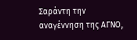Σαράντη την αναγέννηση της ΑΓΝΟ,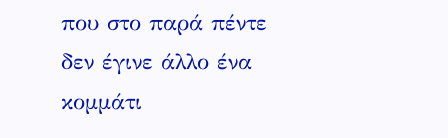που στο παρά πέντε δεν έγινε άλλο ένα κομμάτι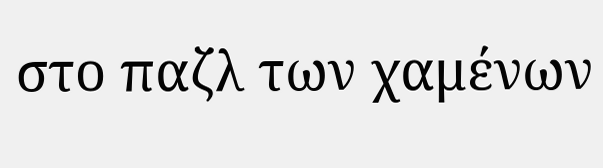στο παζλ των χαμένων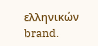ελληνικών brand.